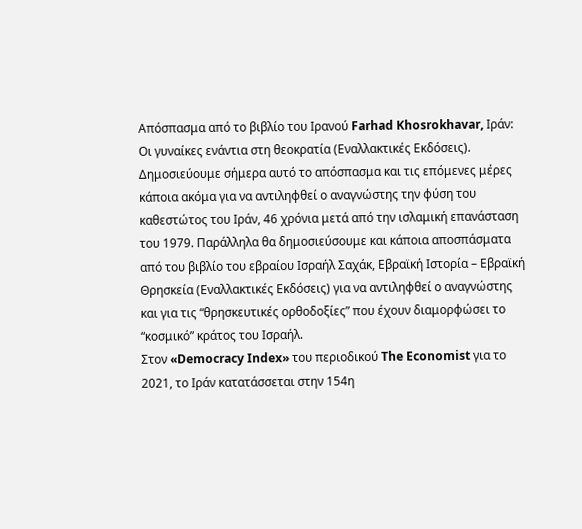Απόσπασμα από το βιβλίο του Ιρανού Farhad Khosrokhavar, Ιράν: Οι γυναίκες ενάντια στη θεοκρατία (Εναλλακτικές Εκδόσεις). Δημοσιεύουμε σήμερα αυτό το απόσπασμα και τις επόμενες μέρες κάποια ακόμα για να αντιληφθεί ο αναγνώστης την φύση του καθεστώτος του Ιράν, 46 χρόνια μετά από την ισλαμική επανάσταση του 1979. Παράλληλα θα δημοσιεύσουμε και κάποια αποσπάσματα από του βιβλίο του εβραίου Ισραήλ Σαχάκ, Εβραϊκή Ιστορία – Εβραϊκή Θρησκεία (Εναλλακτικές Εκδόσεις) για να αντιληφθεί ο αναγνώστης και για τις “θρησκευτικές ορθοδοξίες” που έχουν διαμορφώσει το “κοσμικό” κράτος του Ισραήλ.
Στον «Democracy Index» του περιοδικού The Economist για το 2021, το Ιράν κατατάσσεται στην 154η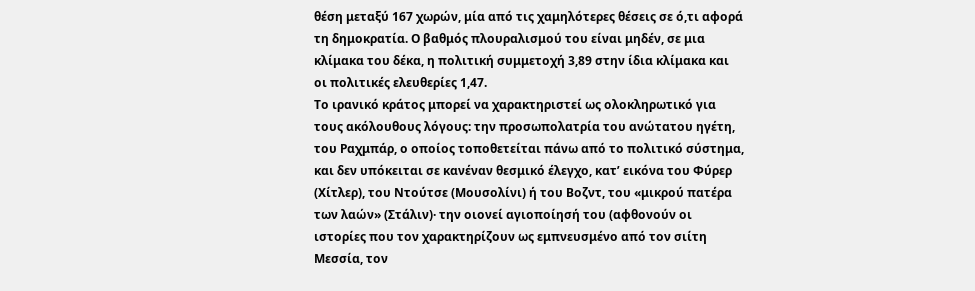θέση μεταξύ 167 χωρών, μία από τις χαμηλότερες θέσεις σε ό,τι αφορά τη δημοκρατία. Ο βαθμός πλουραλισμού του είναι μηδέν, σε μια κλίμακα του δέκα, η πολιτική συμμετοχή 3,89 στην ίδια κλίμακα και οι πολιτικές ελευθερίες 1,47.
Το ιρανικό κράτος μπορεί να χαρακτηριστεί ως ολοκληρωτικό για τους ακόλουθους λόγους: την προσωπολατρία του ανώτατου ηγέτη, του Ραχμπάρ, ο οποίος τοποθετείται πάνω από το πολιτικό σύστημα, και δεν υπόκειται σε κανέναν θεσμικό έλεγχο, κατ’ εικόνα του Φύρερ (Χίτλερ), του Ντούτσε (Μουσολίνι) ή του Βοζντ, του «μικρού πατέρα των λαών» (Στάλιν)· την οιονεί αγιοποίησή του (αφθονούν οι ιστορίες που τον χαρακτηρίζουν ως εμπνευσμένο από τον σιίτη Μεσσία, τον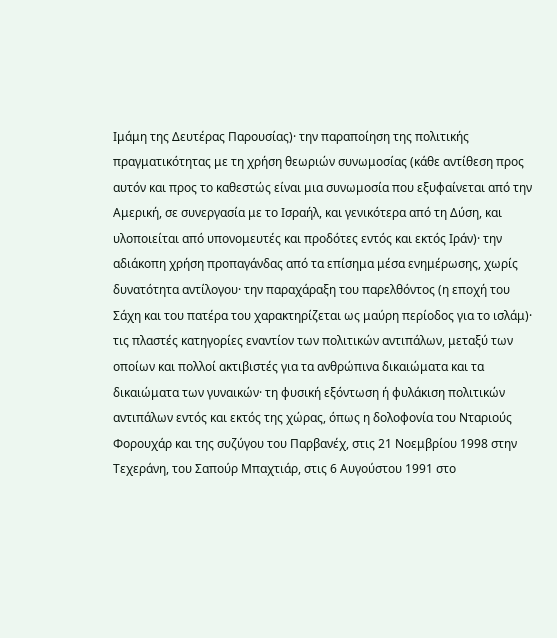Ιμάμη της Δευτέρας Παρουσίας)· την παραποίηση της πολιτικής πραγματικότητας με τη χρήση θεωριών συνωμοσίας (κάθε αντίθεση προς αυτόν και προς το καθεστώς είναι μια συνωμοσία που εξυφαίνεται από την Αμερική, σε συνεργασία με το Ισραήλ, και γενικότερα από τη Δύση, και υλοποιείται από υπονομευτές και προδότες εντός και εκτός Ιράν)· την αδιάκοπη χρήση προπαγάνδας από τα επίσημα μέσα ενημέρωσης, χωρίς δυνατότητα αντίλογου· την παραχάραξη του παρελθόντος (η εποχή του Σάχη και του πατέρα του χαρακτηρίζεται ως μαύρη περίοδος για το ισλάμ)· τις πλαστές κατηγορίες εναντίον των πολιτικών αντιπάλων, μεταξύ των οποίων και πολλοί ακτιβιστές για τα ανθρώπινα δικαιώματα και τα δικαιώματα των γυναικών· τη φυσική εξόντωση ή φυλάκιση πολιτικών αντιπάλων εντός και εκτός της χώρας, όπως η δολοφονία του Νταριούς Φορουχάρ και της συζύγου του Παρβανέχ, στις 21 Νοεμβρίου 1998 στην Τεχεράνη, του Σαπούρ Μπαχτιάρ, στις 6 Αυγούστου 1991 στο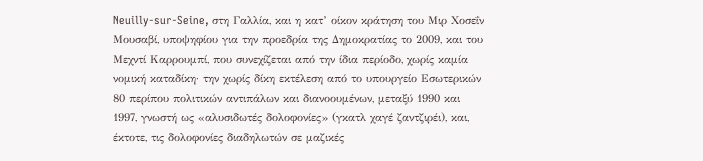Neuilly-sur-Seine, στη Γαλλία, και η κατ’ οίκον κράτηση του Μιρ Χοσεΐν Μουσαβί, υποψηφίου για την προεδρία της Δημοκρατίας το 2009, και του Μεχντί Καρρουμπί, που συνεχίζεται από την ίδια περίοδο, χωρίς καμία νομική καταδίκη· την χωρίς δίκη εκτέλεση από το υπουργείο Εσωτερικών 80 περίπου πολιτικών αντιπάλων και διανοουμένων, μεταξύ 1990 και 1997, γνωστή ως «αλυσιδωτές δολοφονίες» (γκατλ χαγέ ζαντζιρέι), και, έκτοτε, τις δολοφονίες διαδηλωτών σε μαζικές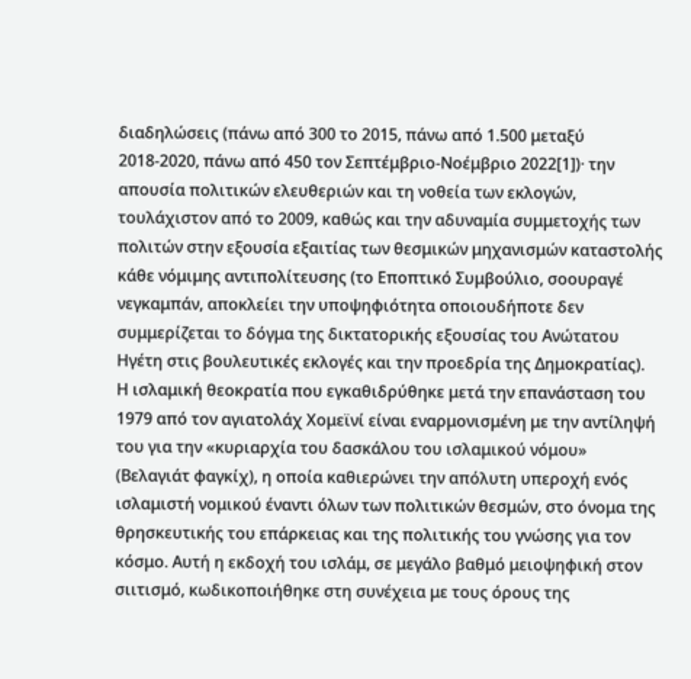διαδηλώσεις (πάνω από 300 το 2015, πάνω από 1.500 μεταξύ 2018-2020, πάνω από 450 τον Σεπτέμβριο-Νοέμβριο 2022[1])· την απουσία πολιτικών ελευθεριών και τη νοθεία των εκλογών, τουλάχιστον από το 2009, καθώς και την αδυναμία συμμετοχής των πολιτών στην εξουσία εξαιτίας των θεσμικών μηχανισμών καταστολής κάθε νόμιμης αντιπολίτευσης (το Εποπτικό Συμβούλιο, σοουραγέ νεγκαμπάν, αποκλείει την υποψηφιότητα οποιουδήποτε δεν συμμερίζεται το δόγμα της δικτατορικής εξουσίας του Ανώτατου Ηγέτη στις βουλευτικές εκλογές και την προεδρία της Δημοκρατίας).
Η ισλαμική θεοκρατία που εγκαθιδρύθηκε μετά την επανάσταση του 1979 από τον αγιατολάχ Χομεϊνί είναι εναρμονισμένη με την αντίληψή του για την «κυριαρχία του δασκάλου του ισλαμικού νόμου» (Βελαγιάτ φαγκίχ), η οποία καθιερώνει την απόλυτη υπεροχή ενός ισλαμιστή νομικού έναντι όλων των πολιτικών θεσμών, στο όνομα της θρησκευτικής του επάρκειας και της πολιτικής του γνώσης για τον κόσμο. Αυτή η εκδοχή του ισλάμ, σε μεγάλο βαθμό μειοψηφική στον σιιτισμό, κωδικοποιήθηκε στη συνέχεια με τους όρους της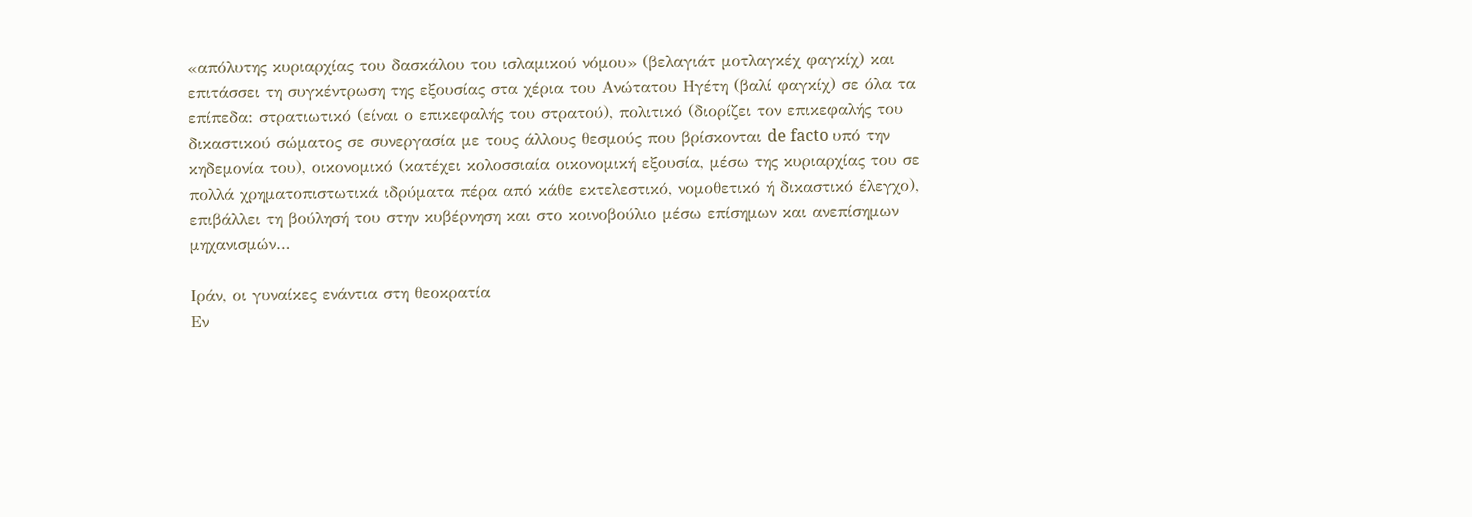«απόλυτης κυριαρχίας του δασκάλου του ισλαμικού νόμου» (βελαγιάτ μοτλαγκέχ φαγκίχ) και επιτάσσει τη συγκέντρωση της εξουσίας στα χέρια του Ανώτατου Ηγέτη (βαλί φαγκίχ) σε όλα τα επίπεδα: στρατιωτικό (είναι ο επικεφαλής του στρατού), πολιτικό (διορίζει τον επικεφαλής του δικαστικού σώματος σε συνεργασία με τους άλλους θεσμούς που βρίσκονται de facto υπό την κηδεμονία του), οικονομικό (κατέχει κολοσσιαία οικονομική εξουσία, μέσω της κυριαρχίας του σε πολλά χρηματοπιστωτικά ιδρύματα πέρα από κάθε εκτελεστικό, νομοθετικό ή δικαστικό έλεγχο), επιβάλλει τη βούλησή του στην κυβέρνηση και στο κοινοβούλιο μέσω επίσημων και ανεπίσημων μηχανισμών…

Ιράν, οι γυναίκες ενάντια στη θεοκρατία
Εν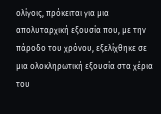ολίγοις, πρόκειται για μια απολυταρχική εξουσία που, με την πάροδο του χρόνου, εξελίχθηκε σε μια ολοκληρωτική εξουσία στα χέρια του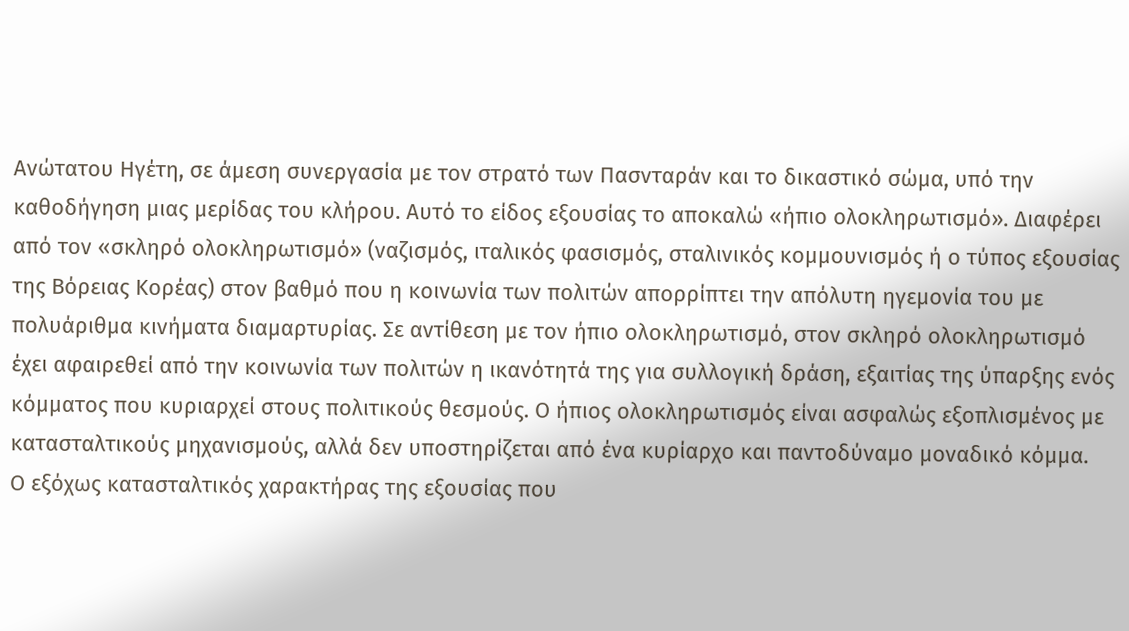Ανώτατου Ηγέτη, σε άμεση συνεργασία με τον στρατό των Πασνταράν και το δικαστικό σώμα, υπό την καθοδήγηση μιας μερίδας του κλήρου. Αυτό το είδος εξουσίας το αποκαλώ «ήπιο ολοκληρωτισμό». Διαφέρει από τον «σκληρό ολοκληρωτισμό» (ναζισμός, ιταλικός φασισμός, σταλινικός κομμουνισμός ή ο τύπος εξουσίας της Βόρειας Κορέας) στον βαθμό που η κοινωνία των πολιτών απορρίπτει την απόλυτη ηγεμονία του με πολυάριθμα κινήματα διαμαρτυρίας. Σε αντίθεση με τον ήπιο ολοκληρωτισμό, στον σκληρό ολοκληρωτισμό έχει αφαιρεθεί από την κοινωνία των πολιτών η ικανότητά της για συλλογική δράση, εξαιτίας της ύπαρξης ενός κόμματος που κυριαρχεί στους πολιτικούς θεσμούς. Ο ήπιος ολοκληρωτισμός είναι ασφαλώς εξοπλισμένος με κατασταλτικούς μηχανισμούς, αλλά δεν υποστηρίζεται από ένα κυρίαρχο και παντοδύναμο μοναδικό κόμμα.
Ο εξόχως κατασταλτικός χαρακτήρας της εξουσίας που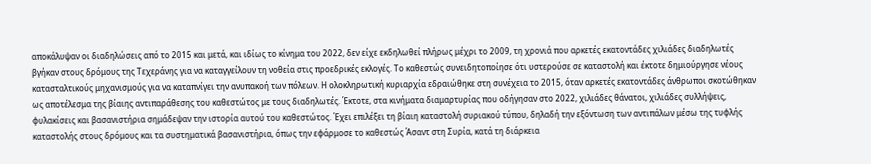αποκάλυψαν οι διαδηλώσεις από το 2015 και μετά, και ιδίως το κίνημα του 2022, δεν είχε εκδηλωθεί πλήρως μέχρι το 2009, τη χρονιά που αρκετές εκατοντάδες χιλιάδες διαδηλωτές βγήκαν στους δρόμους της Τεχεράνης για να καταγγείλουν τη νοθεία στις προεδρικές εκλογές. Το καθεστώς συνειδητοποίησε ότι υστερούσε σε καταστολή και έκτοτε δημιούργησε νέους κατασταλτικούς μηχανισμούς για να καταπνίγει την ανυπακοή των πόλεων. Η ολοκληρωτική κυριαρχία εδραιώθηκε στη συνέχεια το 2015, όταν αρκετές εκατοντάδες άνθρωποι σκοτώθηκαν ως αποτέλεσμα της βίαιης αντιπαράθεσης του καθεστώτος με τους διαδηλωτές. Έκτοτε, στα κινήματα διαμαρτυρίας που οδήγησαν στο 2022, χιλιάδες θάνατοι, χιλιάδες συλλήψεις, φυλακίσεις και βασανιστήρια σημάδεψαν την ιστορία αυτού του καθεστώτος. Έχει επιλέξει τη βίαιη καταστολή συριακού τύπου, δηλαδή την εξόντωση των αντιπάλων μέσω της τυφλής καταστολής στους δρόμους και τα συστηματικά βασανιστήρια, όπως την εφάρμοσε το καθεστώς Άσαντ στη Συρία, κατά τη διάρκεια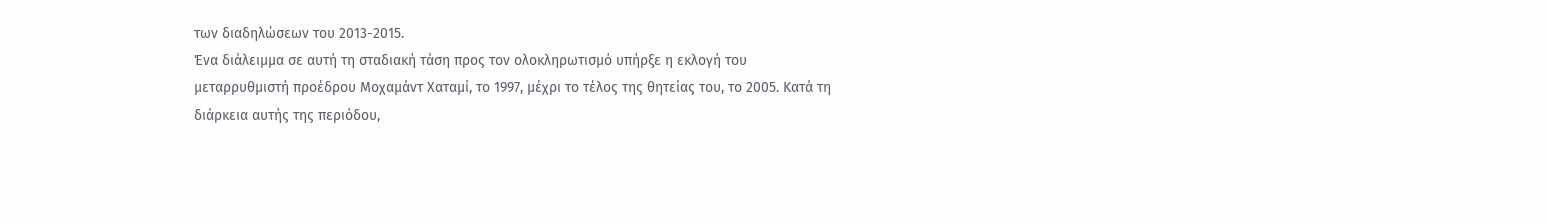των διαδηλώσεων του 2013-2015.
Ένα διάλειμμα σε αυτή τη σταδιακή τάση προς τον ολοκληρωτισμό υπήρξε η εκλογή του μεταρρυθμιστή προέδρου Μοχαμάντ Χαταμί, το 1997, μέχρι το τέλος της θητείας του, το 2005. Κατά τη διάρκεια αυτής της περιόδου,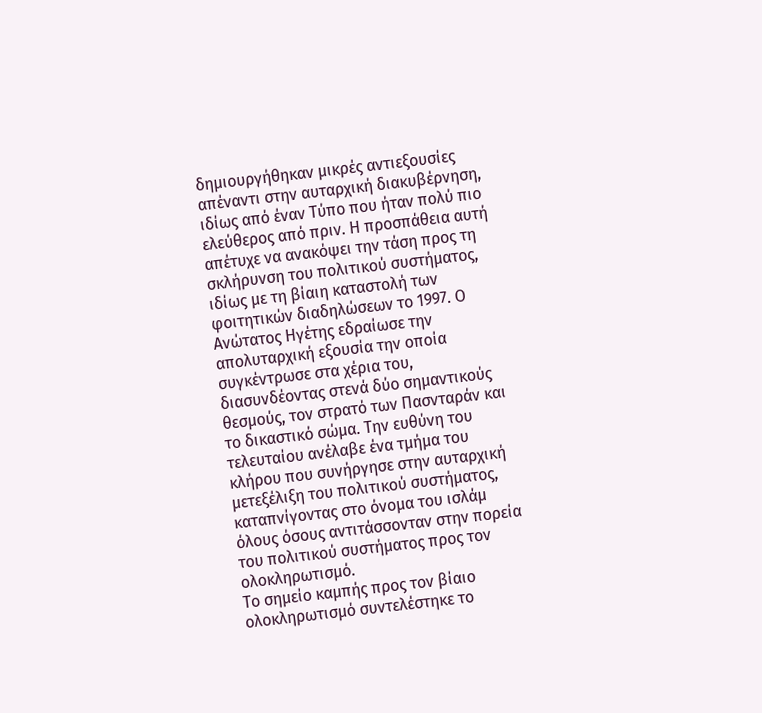δημιουργήθηκαν μικρές αντιεξουσίες απέναντι στην αυταρχική διακυβέρνηση, ιδίως από έναν Τύπο που ήταν πολύ πιο ελεύθερος από πριν. Η προσπάθεια αυτή απέτυχε να ανακόψει την τάση προς τη σκλήρυνση του πολιτικού συστήματος, ιδίως με τη βίαιη καταστολή των φοιτητικών διαδηλώσεων το 1997. Ο Ανώτατος Ηγέτης εδραίωσε την απολυταρχική εξουσία την οποία συγκέντρωσε στα χέρια του, διασυνδέοντας στενά δύο σημαντικούς θεσμούς, τον στρατό των Πασνταράν και το δικαστικό σώμα. Την ευθύνη του τελευταίου ανέλαβε ένα τμήμα του κλήρου που συνήργησε στην αυταρχική μετεξέλιξη του πολιτικού συστήματος, καταπνίγοντας στο όνομα του ισλάμ όλους όσους αντιτάσσονταν στην πορεία του πολιτικού συστήματος προς τον ολοκληρωτισμό.
Το σημείο καμπής προς τον βίαιο ολοκληρωτισμό συντελέστηκε το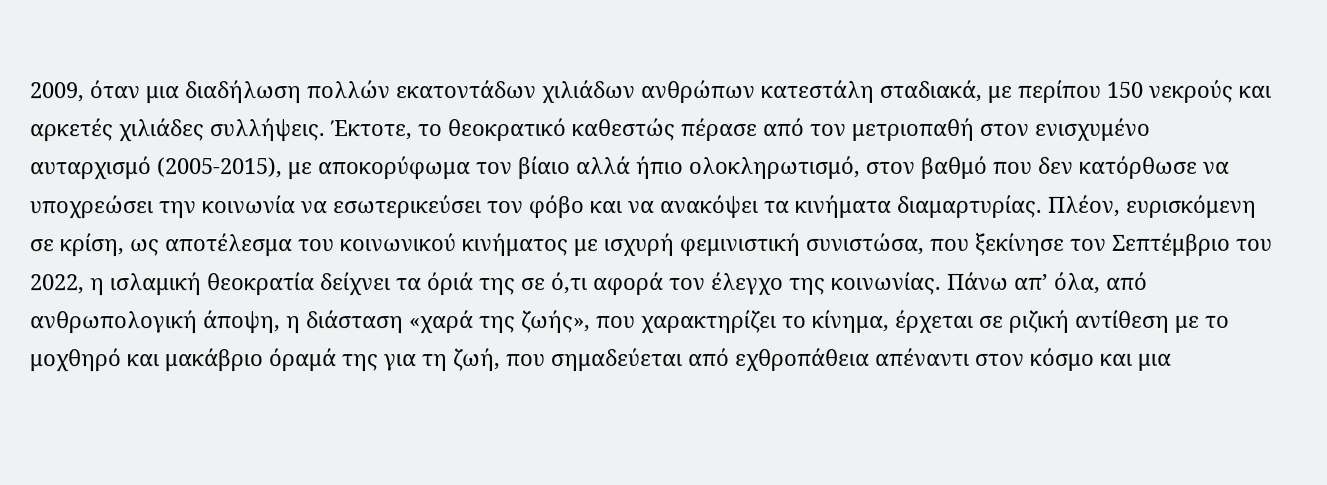2009, όταν μια διαδήλωση πολλών εκατοντάδων χιλιάδων ανθρώπων κατεστάλη σταδιακά, με περίπου 150 νεκρούς και αρκετές χιλιάδες συλλήψεις. Έκτοτε, το θεοκρατικό καθεστώς πέρασε από τον μετριοπαθή στον ενισχυμένο αυταρχισμό (2005-2015), με αποκορύφωμα τον βίαιο αλλά ήπιο ολοκληρωτισμό, στον βαθμό που δεν κατόρθωσε να υποχρεώσει την κοινωνία να εσωτερικεύσει τον φόβο και να ανακόψει τα κινήματα διαμαρτυρίας. Πλέον, ευρισκόμενη σε κρίση, ως αποτέλεσμα του κοινωνικού κινήματος με ισχυρή φεμινιστική συνιστώσα, που ξεκίνησε τον Σεπτέμβριο του 2022, η ισλαμική θεοκρατία δείχνει τα όριά της σε ό,τι αφορά τον έλεγχο της κοινωνίας. Πάνω απ’ όλα, από ανθρωπολογική άποψη, η διάσταση «χαρά της ζωής», που χαρακτηρίζει το κίνημα, έρχεται σε ριζική αντίθεση με το μοχθηρό και μακάβριο όραμά της για τη ζωή, που σημαδεύεται από εχθροπάθεια απέναντι στον κόσμο και μια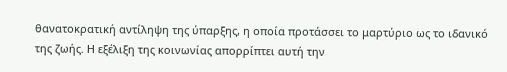θανατοκρατική αντίληψη της ύπαρξης, η οποία προτάσσει το μαρτύριο ως το ιδανικό της ζωής. Η εξέλιξη της κοινωνίας απορρίπτει αυτή την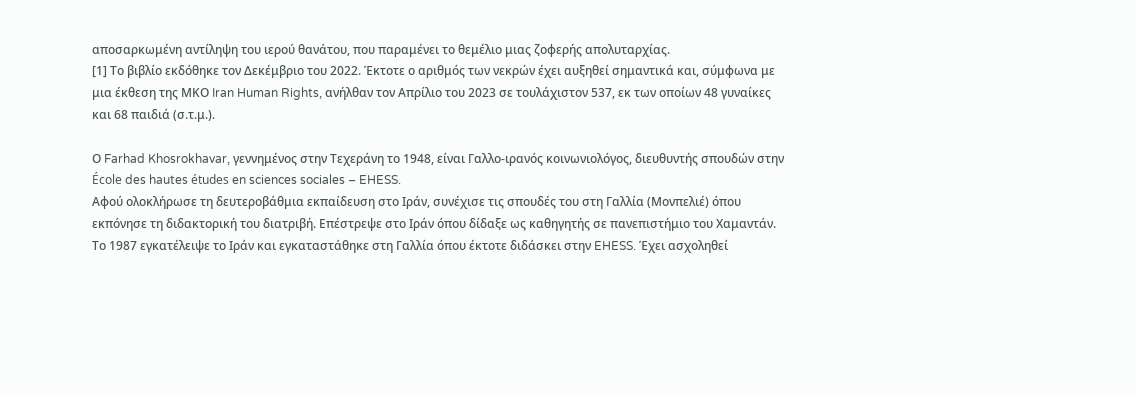αποσαρκωμένη αντίληψη του ιερού θανάτου, που παραμένει το θεμέλιο μιας ζοφερής απολυταρχίας.
[1] Το βιβλίο εκδόθηκε τον Δεκέμβριο του 2022. Έκτοτε ο αριθμός των νεκρών έχει αυξηθεί σημαντικά και, σύμφωνα με μια έκθεση της ΜΚΟ Iran Human Rights, ανήλθαν τον Απρίλιο του 2023 σε τουλάχιστον 537, εκ των οποίων 48 γυναίκες και 68 παιδιά (σ.τ.μ.).

Ο Farhad Khosrokhavar, γεννημένος στην Τεχεράνη το 1948, είναι Γαλλο-ιρανός κοινωνιολόγος, διευθυντής σπουδών στην École des hautes études en sciences sociales – EHESS.
Αφού ολοκλήρωσε τη δευτεροβάθμια εκπαίδευση στο Ιράν, συνέχισε τις σπουδές του στη Γαλλία (Μονπελιέ) όπου εκπόνησε τη διδακτορική του διατριβή. Επέστρεψε στο Ιράν όπου δίδαξε ως καθηγητής σε πανεπιστήμιο του Χαμαντάν. Το 1987 εγκατέλειψε το Ιράν και εγκαταστάθηκε στη Γαλλία όπου έκτοτε διδάσκει στην EHESS. Έχει ασχοληθεί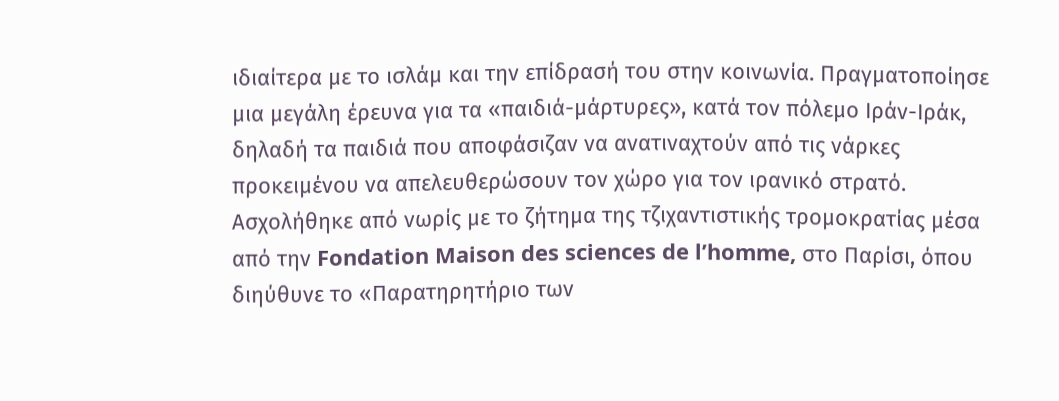ιδιαίτερα με το ισλάμ και την επίδρασή του στην κοινωνία. Πραγματοποίησε μια μεγάλη έρευνα για τα «παιδιά-μάρτυρες», κατά τον πόλεμο Ιράν-Ιράκ, δηλαδή τα παιδιά που αποφάσιζαν να ανατιναχτούν από τις νάρκες προκειμένου να απελευθερώσουν τον χώρο για τον ιρανικό στρατό.
Ασχολήθηκε από νωρίς με το ζήτημα της τζιχαντιστικής τρομοκρατίας μέσα από την Fondation Maison des sciences de l’homme, στο Παρίσι, όπου διηύθυνε το «Παρατηρητήριο των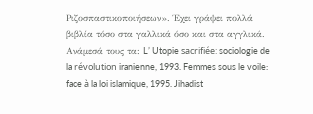Ριζοσπαστικοποιήσεων». Έχει γράψει πολλά βιβλία τόσο στα γαλλικά όσο και στα αγγλικά. Ανάμεσά τους τα: L’ Utopie sacrifiée: sociologie de la révolution iranienne, 1993. Femmes sous le voile: face à la loi islamique, 1995. Jihadist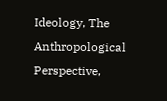Ideology, The Anthropological Perspective,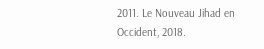2011. Le Nouveau Jihad en Occident, 2018.